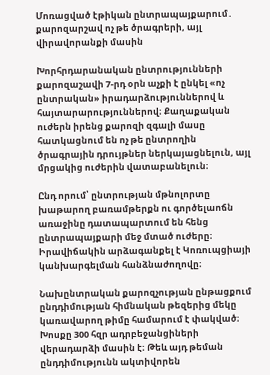Մոռացված էթիկան ընտրապայքարում․ քարոզարշավ ոչ թե ծրագրերի, այլ վիրավորանքի մասին

Խորհրդարանական ընտրությունների քարոզաշավի 7-րդ օրն աչքի է ընկել «ոչ ընտրական» իրադարձություններով և հայտարարություններով։ Քաղաքական ուժերն իրենց քարոզի զգալի մասը հատկացնում են ոչ թե ընտրողին ծրագրային դրույթներ ներկայացնելուն, այլ մրցակից ուժերին վատաբանելուն։

Ընդ որում՝ ընտրության մթնոլորտը խաթարող բառամթերքն ու գործելաոճն առաջինը դատապարտում են հենց ընտրապայքարի մեջ մտած ուժերը։ Իրավիճակին արձագանքել է Կոռուպցիայի կանխարգելման հանձնաժողովը։

Նախընտրական քարոզչության ընթացքում ընդդիմության հիմնական թեզերից մեկը կառավարող թիմը համարում է փակված։ Խոսքը 300 հզր ադրբեջանցիների վերադարձի մասին է։ Թեև այդ թեման ընդդիմությունն ակտիվորեն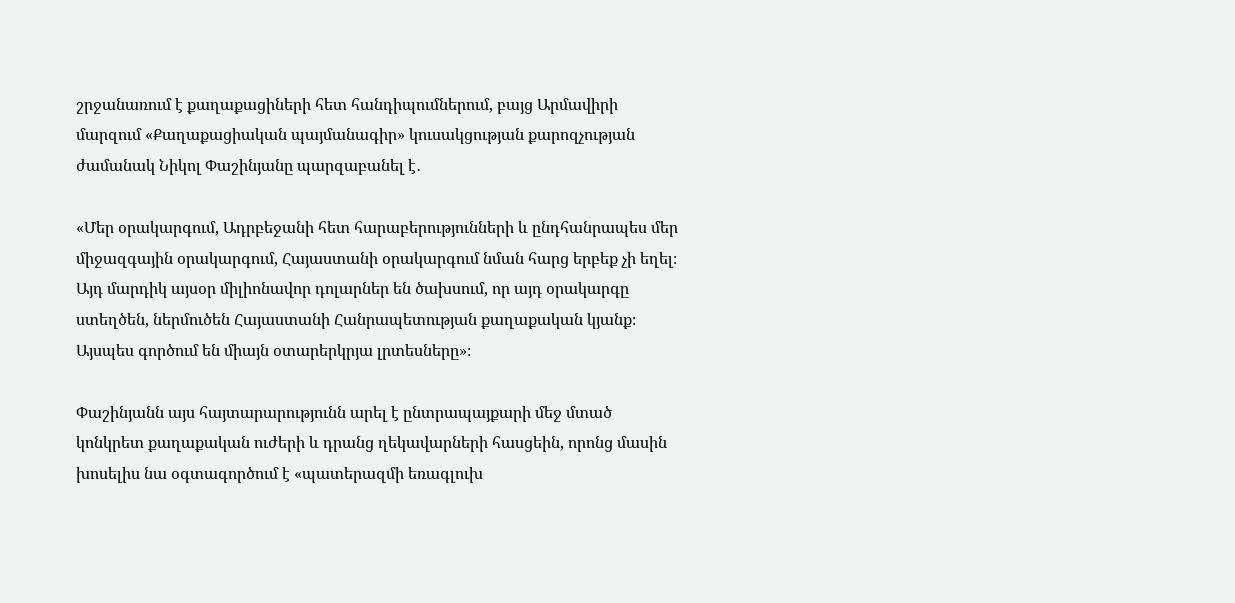շրջանառում է քաղաքացիների հետ հանդիպումներում, բայց Արմավիրի մարզում «Քաղաքացիական պայմանագիր» կուսակցության քարոզչության ժամանակ Նիկոլ Փաշինյանը պարզաբանել է․

«Մեր օրակարգում, Ադրբեջանի հետ հարաբերությունների և ընդհանրապես մեր միջազգային օրակարգում, Հայաստանի օրակարգում նման հարց երբեք չի եղել։ Այդ մարդիկ այսօր միլիոնավոր դոլարներ են ծախսում, որ այդ օրակարգը ստեղծեն, ներմուծեն Հայաստանի Հանրապետության քաղաքական կյանք։ Այսպես գործում են միայն օտարերկրյա լրտեսները»։

Փաշինյանն այս հայտարարությունն արել է ընտրապայքարի մեջ մտած կոնկրետ քաղաքական ուժերի և դրանց ղեկավարների հասցեին, որոնց մասին խոսելիս նա օգտագործում է «պատերազմի եռագլուխ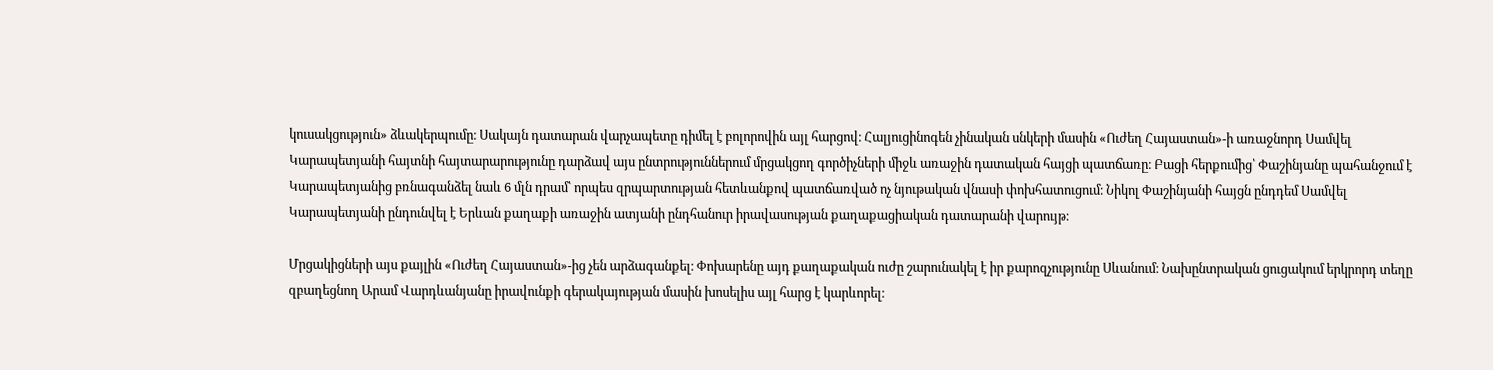կուսակցություն» ձևակերպումը։ Սակայն դատարան վարչապետը դիմել է բոլորովին այլ հարցով։ Հալյուցինոգեն չինական սնկերի մասին «Ուժեղ Հայաստան»-ի առաջնորդ Սամվել Կարապետյանի հայտնի հայտարարությունը դարձավ այս ընտրություններում մրցակցող գործիչների միջև առաջին դատական հայցի պատճառը։ Բացի հերքումից՝ Փաշինյանը պահանջում է Կարապետյանից բռնագանձել նաև 6 մլն դրամ՝ որպես զրպարտության հետևանքով պատճառված ոչ նյութական վնասի փոխհատուցում։ Նիկոլ Փաշինյանի հայցն ընդդեմ Սամվել Կարապետյանի ընդունվել է Երևան քաղաքի առաջին ատյանի ընդհանուր իրավասության քաղաքացիական դատարանի վարույթ։

Մրցակիցների այս քայլին «Ուժեղ Հայաստան»-ից չեն արձագանքել։ Փոխարենը այդ քաղաքական ուժը շարունակել է իր քարոզչությունը Սևանում։ Նախընտրական ցուցակում երկրորդ տեղը զբաղեցնող Արամ Վարդևանյանը իրավունքի գերակայության մասին խոսելիս այլ հարց է կարևորել։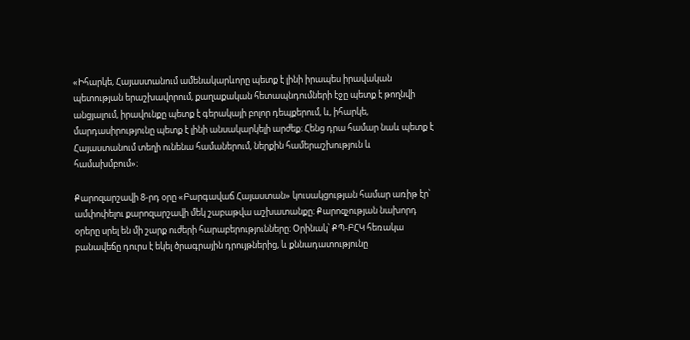«Իհարկե, Հայաստանում ամենակարևորը պետք է լինի իրապես իրավական պետության երաշխավորում, քաղաքական հետապնդումների էջը պետք է թողնվի անցյալում, իրավունքը պետք է գերակայի բոլոր դեպքերում, և, իհարկե, մարդասիրությունը պետք է լինի անսակարկելի արժեք։ Հենց դրա համար նաև պետք է Հայաստանում տեղի ունենա համաներում, ներքին համերաշխություն և համախմբում»։

Քարոզարշավի 8-րդ օրը «Բարգավաճ Հայաստան» կուսակցության համար առիթ էր՝ ամփոփելու քարոզարշավի մեկ շաբաթվա աշխատանքը։ Քարոզչության նախորդ օրերը սրել են մի շարք ուժերի հարաբերությունները։ Օրինակ՝ ՔՊ-ԲՀԿ հեռակա բանավեճը դուրս է եկել ծրագրային դրույթներից, և քննադատությունը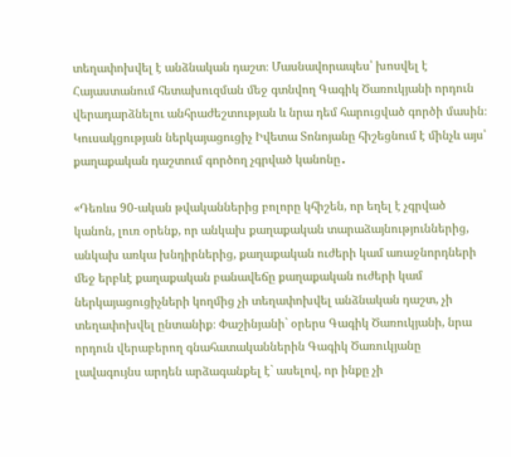տեղափոխվել է անձնական դաշտ։ Մասնավորապես՝ խոսվել է Հայաստանում հետախուզման մեջ գտնվող Գագիկ Ծառուկյանի որդուն վերադարձնելու անհրաժեշտության և նրա դեմ հարուցված գործի մասին։ Կուսակցության ներկայացուցիչ Իվետա Տոնոյանը հիշեցնում է մինչև այս՝ քաղաքական դաշտում գործող չգրված կանոնը․

«Դեռևս 90-ական թվականներից բոլորը կհիշեն, որ եղել է չգրված կանոն, լուռ օրենք, որ անկախ քաղաքական տարաձայնություններից, անկախ առկա խնդիրներից, քաղաքական ուժերի կամ առաջնորդների մեջ երբևէ քաղաքական բանավեճը քաղաքական ուժերի կամ ներկայացուցիչների կողմից չի տեղափոխվել անձնական դաշտ, չի տեղափոխվել ընտանիք։ Փաշինյանի` օրերս Գագիկ Ծառուկյանի, նրա որդուն վերաբերող գնահատականներին Գագիկ Ծառուկյանը լավագույնս արդեն արձագանքել է` ասելով, որ ինքը չի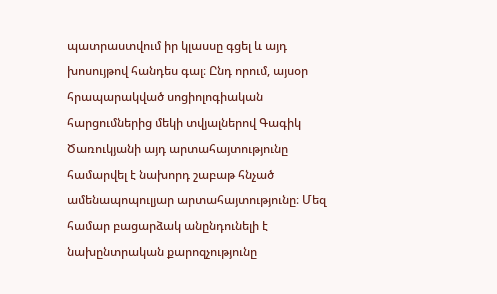պատրաստվում իր կլասսը գցել և այդ խոսույթով հանդես գալ։ Ընդ որում, այսօր հրապարակված սոցիոլոգիական հարցումներից մեկի տվյալներով Գագիկ Ծառուկյանի այդ արտահայտությունը համարվել է նախորդ շաբաթ հնչած ամենապոպուլյար արտահայտությունը։ Մեզ համար բացարձակ անընդունելի է նախընտրական քարոզչությունը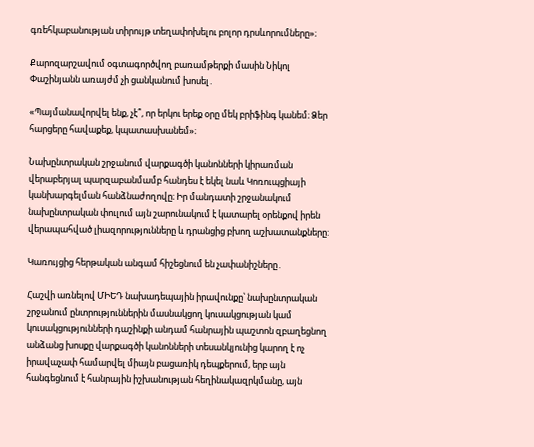գռեհկաբանության տիրույթ տեղափոխելու բոլոր դրսևորումները»։

Քարոզարշավում օգտագործվող բառամթերքի մասին Նիկոլ Փաշինյանն առայժմ չի ցանկանում խոսել․

«Պայմանավորվել ենք, չէ՞, որ երկու երեք օրը մեկ բրիֆինգ կանեմ։ Ձեր հարցերը հավաքեք, կպատասխանեմ»։

Նախընտրական շրջանում վարքագծի կանոնների կիրառման վերաբերյալ պարզաբանմամբ հանդես է եկել նաև Կոռուպցիայի կանխարգելման հանձնաժողովը։ Իր մանդատի շրջանակում նախընտրական փուլում այն շարունակում է կատարել օրենքով իրեն վերապահված լիազորությունները և դրանցից բխող աշխատանքները:

Կառույցից հերթական անգամ հիշեցնում են չափանիշները․

Հաշվի առնելով ՄԻԵԴ նախադեպային իրավունքը՝ նախընտրական շրջանում ընտրություններին մասնակցող կուսակցության կամ կուսակցությունների դաշինքի անդամ հանրային պաշտոն զբաղեցնող անձանց խոսքը վարքագծի կանոնների տեսանկյունից կարող է ոչ իրավաչափ համարվել միայն բացառիկ դեպքերում, երբ այն հանգեցնում է հանրային իշխանության հեղինակազրկմանը, այն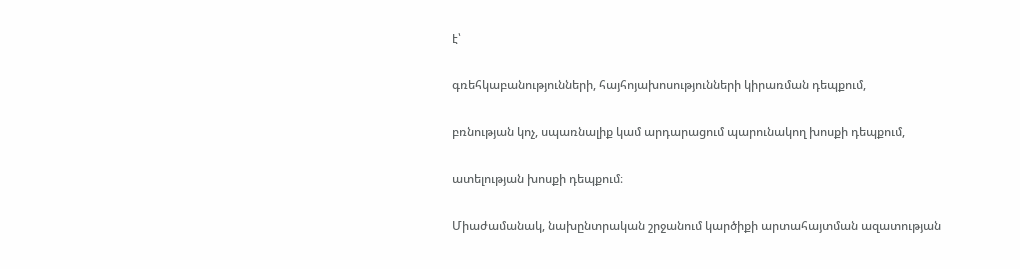է՝

գռեհկաբանությունների, հայհոյախոսությունների կիրառման դեպքում,

բռնության կոչ, սպառնալիք կամ արդարացում պարունակող խոսքի դեպքում,

ատելության խոսքի դեպքում։

Միաժամանակ, նախընտրական շրջանում կարծիքի արտահայտման ազատության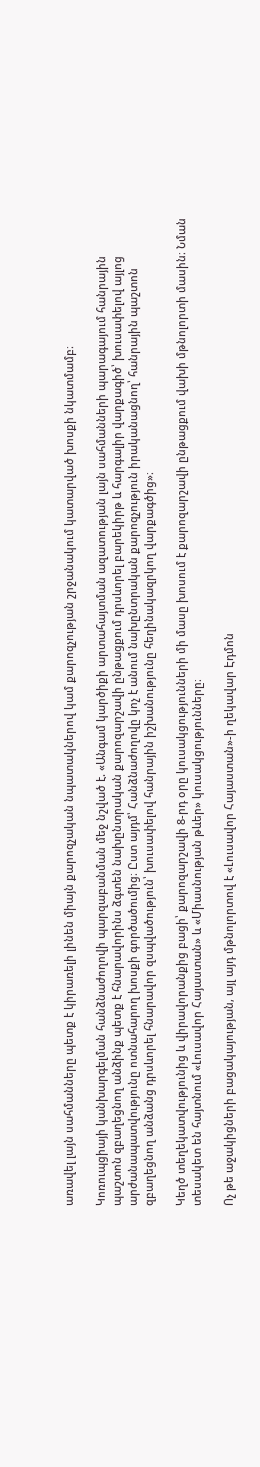առավել լայն սահմանները պետք է կիրառելի լինեն միայն քարոզչական նպատակներով կամ քարոզչության շրջանակում կատարված խոսքի նկատմամբ։

Կոռուպցիայի կանխարգելման հանձնաժողովի պարզաբանման մեջ նշված է. «Անգամ կարծիքի արտահայտման ազատության լայն սահմանների պարագայում հանրային պաշտոն զբաղեցնող անձինք պետք է հնարավորինս ձգտեն նախընտրական քարոզարշավի ընթացքում դրսևորել բարեկիրթ և հարգալիր վարքագիծ՝ խուսափելով այլոց արժանապատվությունը ոտնահարող խոսքի գործածումից։ Ըստ այդմ՝ Հանձնաժողովը կոչ է անում նախընտրական քարոզչություն իրականացնող՝ հանրային պաշտոն զբաղեցնող անձանց դրսևորել հնարավոր զսպվածություն՝ խուսափելով հանրային իշխանությունը հեղինակազրկող վարքագծից»։

Կեղծ տեղեկատվությունից և վիրավորանքից բացի՝ քարոզարշավի 8-րդ օրը կուսակցությունների մի մասը խոսում է քարոզարշավի ընթացքում վախի մթնոլորտի մասին։ Նման տեսակետ են հայտնում «Լուսավոր Հայաստան» և «Միասնության թևեր» կուսակցությունները։

Ոչ թե աջակիցների բացակայության, այլ այդ մթնոլորտով է «Լուսավոր Հայաստան»-ի ղեկավար Էդմոն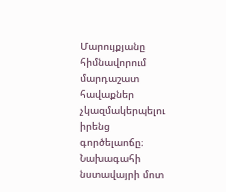Մարույքյանը հիմնավորում մարդաշատ հավաքներ չկազմակերպելու իրենց գործելաոճը։ Նախագահի նստավայրի մոտ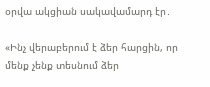օրվա ակցիան սակավամարդ էր․

«Ինչ վերաբերում է ձեր հարցին, որ մենք չենք տեսնում ձեր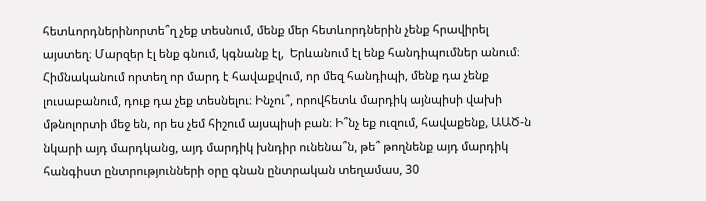հետևորդներինորտե՞ղ չեք տեսնում, մենք մեր հետևորդներին չենք հրավիրել այստեղ։ Մարզեր էլ ենք գնում, կգնանք էլ,  Երևանում էլ ենք հանդիպումներ անում։ Հիմնականում որտեղ որ մարդ է հավաքվում, որ մեզ հանդիպի, մենք դա չենք լուսաբանում, դուք դա չեք տեսնելու։ Ինչու՞, որովհետև մարդիկ այնպիսի վախի մթնոլորտի մեջ են, որ ես չեմ հիշում այսպիսի բան։ Ի՞նչ եք ուզում, հավաքենք, ԱԱԾ-ն նկարի այդ մարդկանց, այդ մարդիկ խնդիր ունենա՞ն, թե՞ թողնենք այդ մարդիկ հանգիստ ընտրությունների օրը գնան ընտրական տեղամաս, 30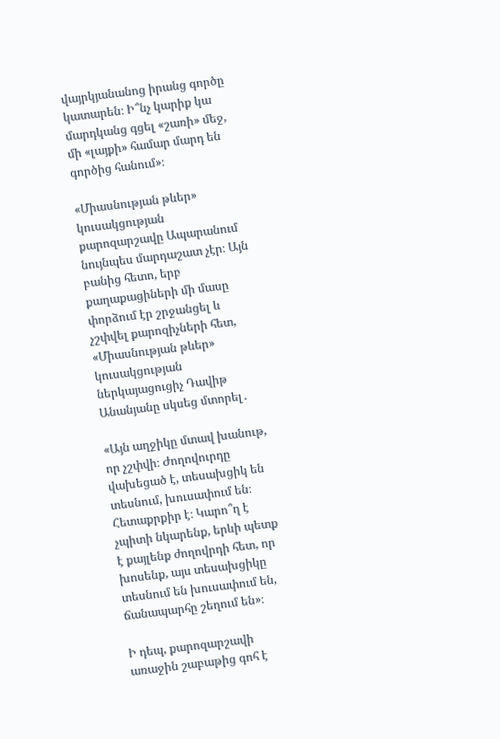վայրկյանանոց իրանց գործը կատարեն։ Ի՞նչ կարիք կա մարդկանց գցել «շառի» մեջ, մի «լայքի» համար մարդ են գործից հանում»։

«Միասնության թևեր» կուսակցության քարոզարշավը Ապարանում նույնպես մարդաշատ չէր։ Այն բանից հետո, երբ քաղաքացիների մի մասը փորձում էր շրջանցել և չշփվել քարոզիչների հետ, «Միասնության թևեր» կուսակցության ներկայացուցիչ Դավիթ Անանյանը սկսեց մտորել․

«Այն աղջիկը մտավ խանութ, որ չշփվի։ Ժողովուրդը վախեցած է, տեսախցիկ են տեսնում, խուսափում են։ Հետաքրքիր է։ Կարո՞ղ է չպիտի նկարենք, երևի պետք է քայլենք ժողովրդի հետ, որ խոսենք, այս տեսախցիկը տեսնում են խուսափում են, ճանապարհը շեղում են»։

Ի դեպ, քարոզարշավի առաջին շաբաթից գոհ է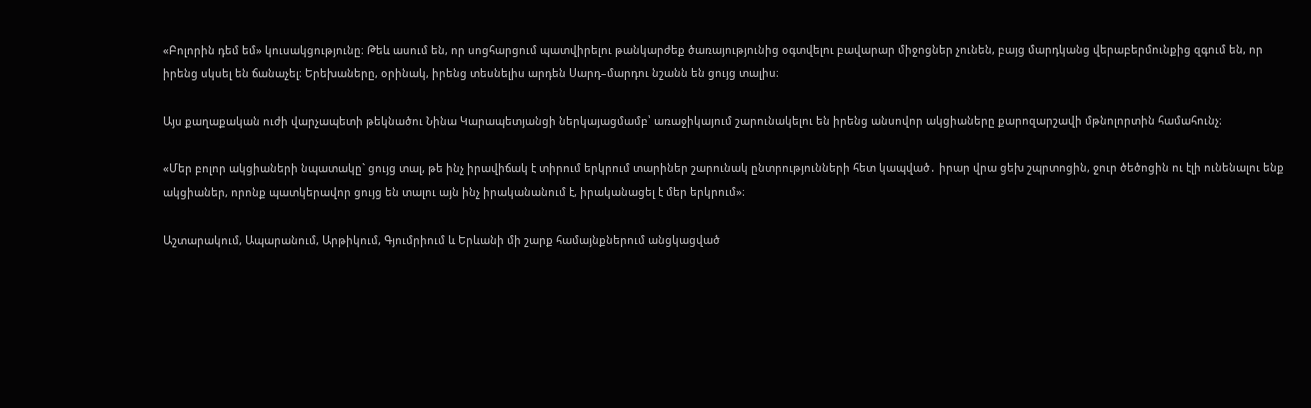«Բոլորին դեմ եմ» կուսակցությունը։ Թեև ասում են, որ սոցհարցում պատվիրելու թանկարժեք ծառայությունից օգտվելու բավարար միջոցներ չունեն, բայց մարդկանց վերաբերմունքից զգում են, որ իրենց սկսել են ճանաչել։ Երեխաները, օրինակ, իրենց տեսնելիս արդեն Սարդ–մարդու նշանն են ցույց տալիս։

Այս քաղաքական ուժի վարչապետի թեկնածու Նինա Կարապետյանցի ներկայացմամբ՝ առաջիկայում շարունակելու են իրենց անսովոր ակցիաները քարոզարշավի մթնոլորտին համահունչ։

«Մեր բոլոր ակցիաների նպատակը` ցույց տալ, թե ինչ իրավիճակ է տիրում երկրում տարիներ շարունակ ընտրությունների հետ կապված․ իրար վրա ցեխ շպրտոցին, ջուր ծեծոցին ու էլի ունենալու ենք ակցիաներ, որոնք պատկերավոր ցույց են տալու այն ինչ իրականանում է, իրականացել է մեր երկրում»։

Աշտարակում, Ապարանում, Արթիկում, Գյումրիում և Երևանի մի շարք համայնքներում անցկացված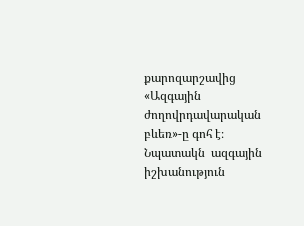քարոզարշավից «Ազգային ժողովրդավարական բևեռ»-ը գոհ է։ Նպատակն  ազգային իշխանություն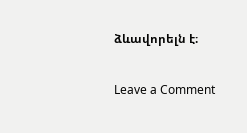ձևավորելն է։

Leave a Comment